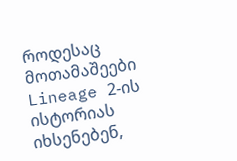როდესაც მოთამაშეები Lineage 2-ის ისტორიას იხსენებენ,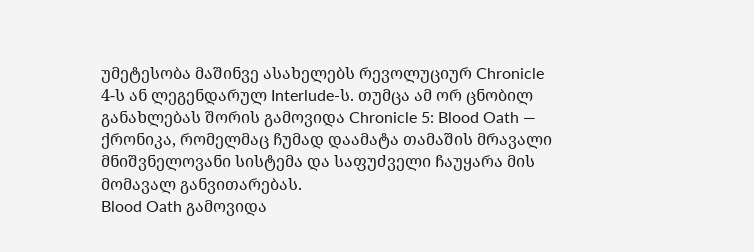უმეტესობა მაშინვე ასახელებს რევოლუციურ Chronicle 4-ს ან ლეგენდარულ Interlude-ს. თუმცა ამ ორ ცნობილ განახლებას შორის გამოვიდა Chronicle 5: Blood Oath — ქრონიკა, რომელმაც ჩუმად დაამატა თამაშის მრავალი მნიშვნელოვანი სისტემა და საფუძველი ჩაუყარა მის მომავალ განვითარებას.
Blood Oath გამოვიდა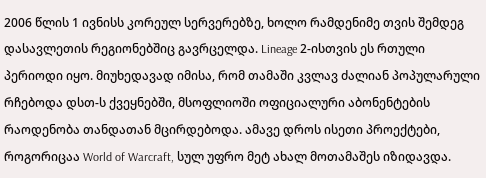2006 წლის 1 ივნისს კორეულ სერვერებზე, ხოლო რამდენიმე თვის შემდეგ დასავლეთის რეგიონებშიც გავრცელდა. Lineage 2-ისთვის ეს რთული პერიოდი იყო. მიუხედავად იმისა, რომ თამაში კვლავ ძალიან პოპულარული რჩებოდა დსთ-ს ქვეყნებში, მსოფლიოში ოფიციალური აბონენტების რაოდენობა თანდათან მცირდებოდა. ამავე დროს ისეთი პროექტები, როგორიცაა World of Warcraft, სულ უფრო მეტ ახალ მოთამაშეს იზიდავდა.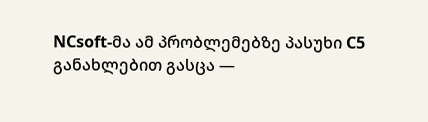NCsoft-მა ამ პრობლემებზე პასუხი C5 განახლებით გასცა —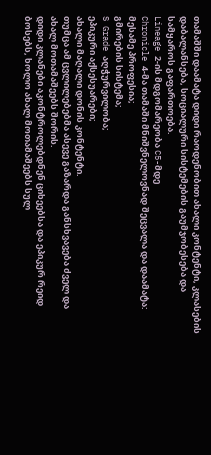თამაშში დაამატა დიდი რაოდენობით ახალი კონტენტი, კლასების დაბალანსება, სოციალური სისტემების გაუმჯობესება და სამყაროს გაფართოება.
Lineage 2-ის მდგომარეობა C5-მდე
Chronicle 4-მა თამაში მნიშვნელოვნად შეცვალა და დაამატა:
მესამე პროფესია;
გმირების სისტემა;
S Grade აღჭურვილობა;
ეპიკური აქსესუარები;
ახალი მაღალი დონის კონტენტი.
თუმცა ამ ცვლილებებმა ასევე გაზარდა განსხვავება ძველ და ახალ მოთამაშეებს შორის.
დიდი კლანები აკონტროლებდნენ ციხეებსა და ეპიკურ რეიდ ბოსებს, ხოლო ახალ მოთამაშეებს სულ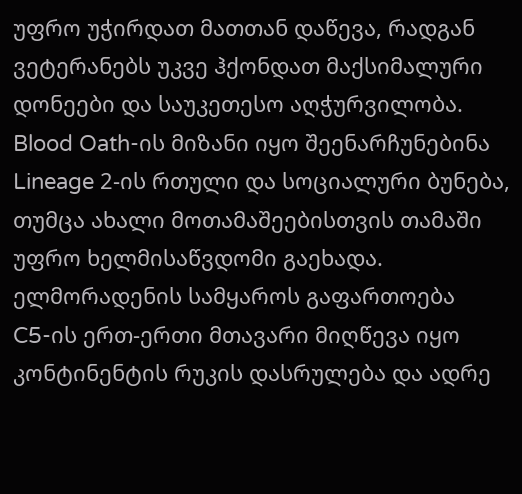უფრო უჭირდათ მათთან დაწევა, რადგან ვეტერანებს უკვე ჰქონდათ მაქსიმალური დონეები და საუკეთესო აღჭურვილობა.
Blood Oath-ის მიზანი იყო შეენარჩუნებინა Lineage 2-ის რთული და სოციალური ბუნება, თუმცა ახალი მოთამაშეებისთვის თამაში უფრო ხელმისაწვდომი გაეხადა.
ელმორადენის სამყაროს გაფართოება
C5-ის ერთ-ერთი მთავარი მიღწევა იყო კონტინენტის რუკის დასრულება და ადრე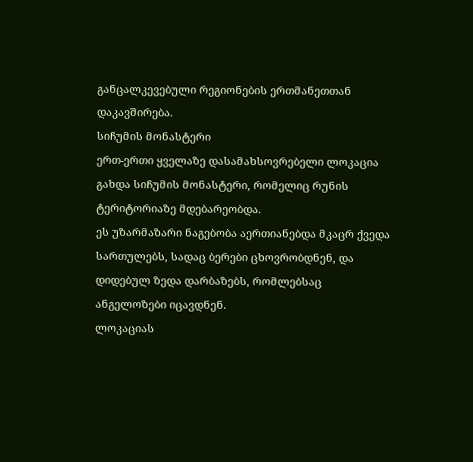განცალკევებული რეგიონების ერთმანეთთან დაკავშირება.
სიჩუმის მონასტერი
ერთ-ერთი ყველაზე დასამახსოვრებელი ლოკაცია გახდა სიჩუმის მონასტერი, რომელიც რუნის ტერიტორიაზე მდებარეობდა.
ეს უზარმაზარი ნაგებობა აერთიანებდა მკაცრ ქვედა სართულებს, სადაც ბერები ცხოვრობდნენ, და დიდებულ ზედა დარბაზებს, რომლებსაც ანგელოზები იცავდნენ.
ლოკაციას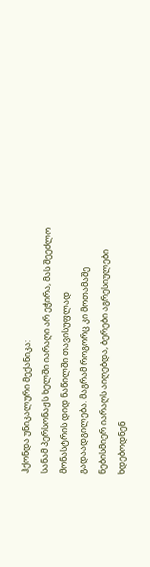ჰქონდა უნიკალური მექანიკა:
სანამ პერსონაჟს ხელში იარაღი არ ეჭირა, მას შეეძლო მონასტრის დიდ ნაწილში თავისუფლად გადაადგილება. მაგრამ როგორც კი მოთამაშე ნებისმიერ იარაღს აიღებდა, ბერები აგრესიულები ხდებოდნენ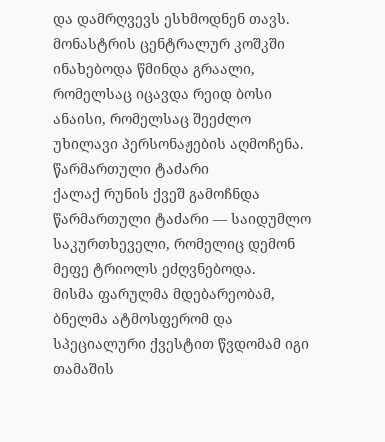და დამრღვევს ესხმოდნენ თავს.
მონასტრის ცენტრალურ კოშკში ინახებოდა წმინდა გრაალი, რომელსაც იცავდა რეიდ ბოსი ანაისი, რომელსაც შეეძლო უხილავი პერსონაჟების აღმოჩენა.
წარმართული ტაძარი
ქალაქ რუნის ქვეშ გამოჩნდა წარმართული ტაძარი — საიდუმლო საკურთხეველი, რომელიც დემონ მეფე ტრიოლს ეძღვნებოდა.
მისმა ფარულმა მდებარეობამ, ბნელმა ატმოსფერომ და სპეციალური ქვესტით წვდომამ იგი თამაშის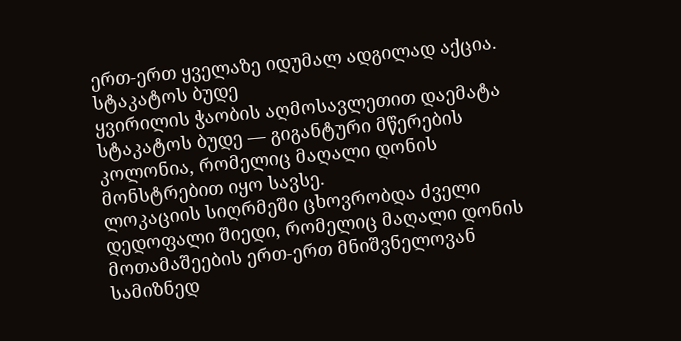ერთ-ერთ ყველაზე იდუმალ ადგილად აქცია.
სტაკატოს ბუდე
ყვირილის ჭაობის აღმოსავლეთით დაემატა სტაკატოს ბუდე — გიგანტური მწერების კოლონია, რომელიც მაღალი დონის მონსტრებით იყო სავსე.
ლოკაციის სიღრმეში ცხოვრობდა ძველი დედოფალი შიედი, რომელიც მაღალი დონის მოთამაშეების ერთ-ერთ მნიშვნელოვან სამიზნედ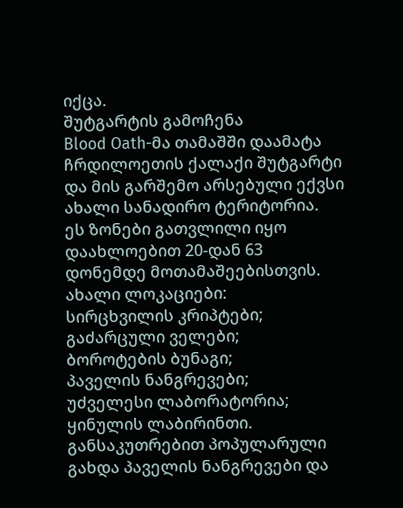იქცა.
შუტგარტის გამოჩენა
Blood Oath-მა თამაშში დაამატა ჩრდილოეთის ქალაქი შუტგარტი და მის გარშემო არსებული ექვსი ახალი სანადირო ტერიტორია.
ეს ზონები გათვლილი იყო დაახლოებით 20-დან 63 დონემდე მოთამაშეებისთვის.
ახალი ლოკაციები:
სირცხვილის კრიპტები;
გაძარცული ველები;
ბოროტების ბუნაგი;
პაველის ნანგრევები;
უძველესი ლაბორატორია;
ყინულის ლაბირინთი.
განსაკუთრებით პოპულარული გახდა პაველის ნანგრევები და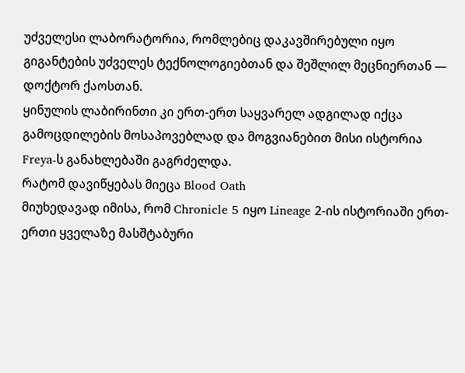უძველესი ლაბორატორია, რომლებიც დაკავშირებული იყო გიგანტების უძველეს ტექნოლოგიებთან და შეშლილ მეცნიერთან — დოქტორ ქაოსთან.
ყინულის ლაბირინთი კი ერთ-ერთ საყვარელ ადგილად იქცა გამოცდილების მოსაპოვებლად და მოგვიანებით მისი ისტორია Freya-ს განახლებაში გაგრძელდა.
რატომ დავიწყებას მიეცა Blood Oath
მიუხედავად იმისა, რომ Chronicle 5 იყო Lineage 2-ის ისტორიაში ერთ-ერთი ყველაზე მასშტაბური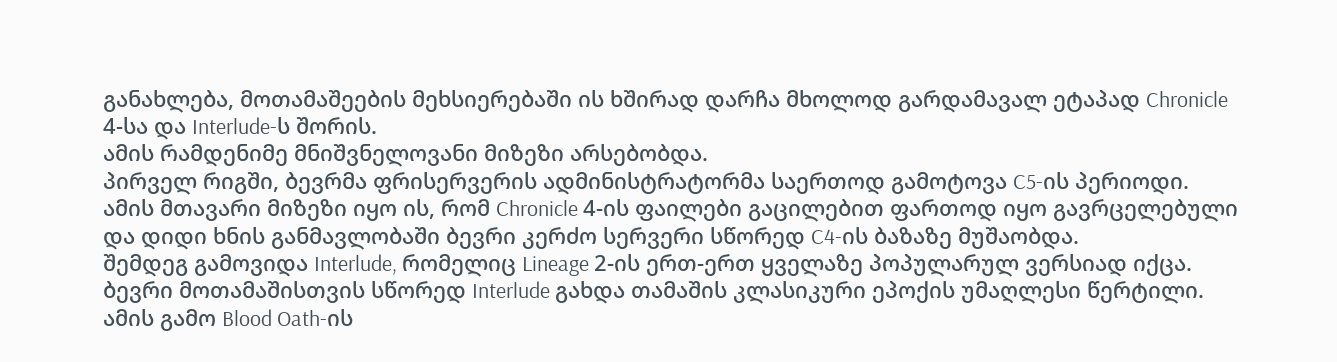განახლება, მოთამაშეების მეხსიერებაში ის ხშირად დარჩა მხოლოდ გარდამავალ ეტაპად Chronicle 4-სა და Interlude-ს შორის.
ამის რამდენიმე მნიშვნელოვანი მიზეზი არსებობდა.
პირველ რიგში, ბევრმა ფრისერვერის ადმინისტრატორმა საერთოდ გამოტოვა C5-ის პერიოდი. ამის მთავარი მიზეზი იყო ის, რომ Chronicle 4-ის ფაილები გაცილებით ფართოდ იყო გავრცელებული და დიდი ხნის განმავლობაში ბევრი კერძო სერვერი სწორედ C4-ის ბაზაზე მუშაობდა.
შემდეგ გამოვიდა Interlude, რომელიც Lineage 2-ის ერთ-ერთ ყველაზე პოპულარულ ვერსიად იქცა. ბევრი მოთამაშისთვის სწორედ Interlude გახდა თამაშის კლასიკური ეპოქის უმაღლესი წერტილი.
ამის გამო Blood Oath-ის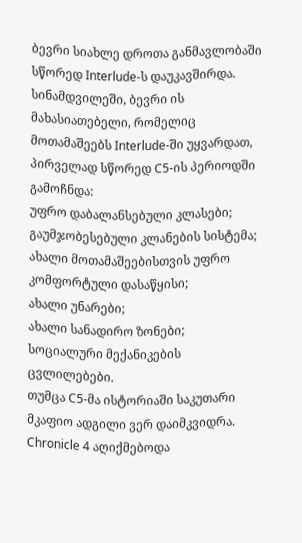ბევრი სიახლე დროთა განმავლობაში სწორედ Interlude-ს დაუკავშირდა.
სინამდვილეში, ბევრი ის მახასიათებელი, რომელიც მოთამაშეებს Interlude-ში უყვარდათ, პირველად სწორედ C5-ის პერიოდში გამოჩნდა:
უფრო დაბალანსებული კლასები;
გაუმჯობესებული კლანების სისტემა;
ახალი მოთამაშეებისთვის უფრო კომფორტული დასაწყისი;
ახალი უნარები;
ახალი სანადირო ზონები;
სოციალური მექანიკების ცვლილებები.
თუმცა C5-მა ისტორიაში საკუთარი მკაფიო ადგილი ვერ დაიმკვიდრა.
Chronicle 4 აღიქმებოდა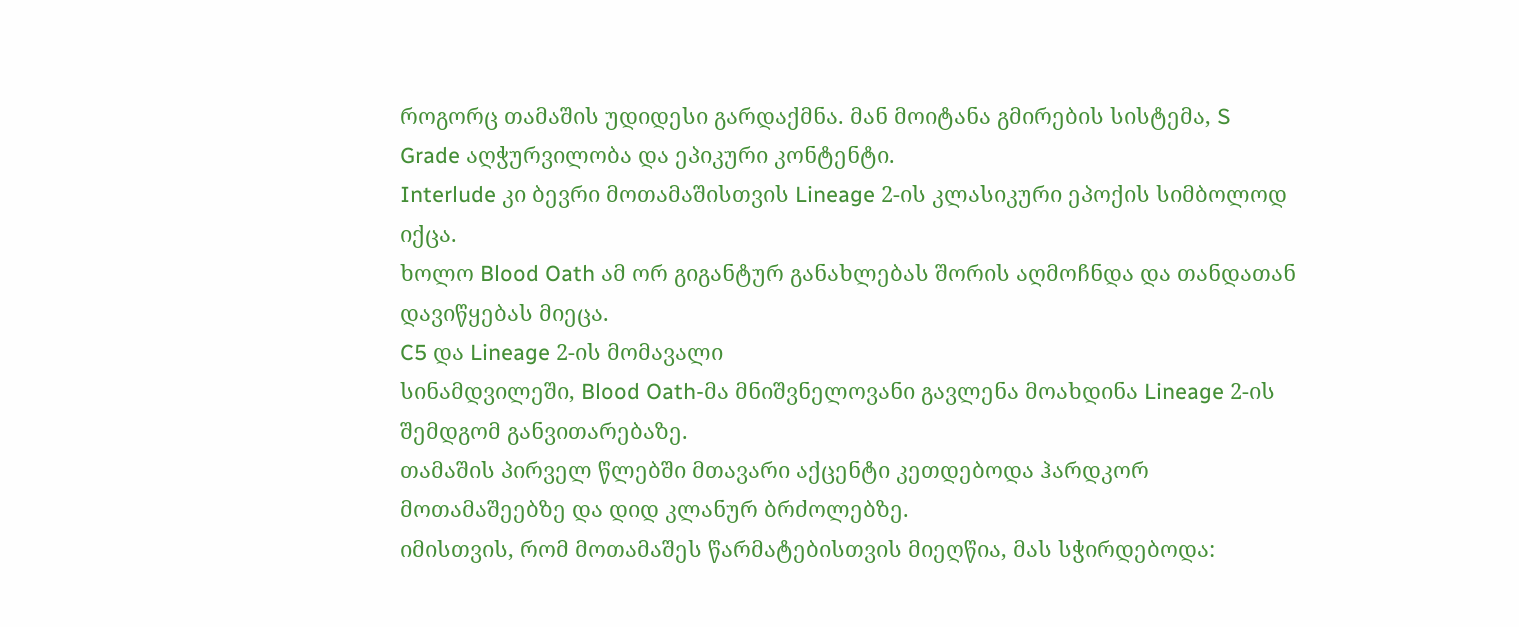როგორც თამაშის უდიდესი გარდაქმნა. მან მოიტანა გმირების სისტემა, S Grade აღჭურვილობა და ეპიკური კონტენტი.
Interlude კი ბევრი მოთამაშისთვის Lineage 2-ის კლასიკური ეპოქის სიმბოლოდ იქცა.
ხოლო Blood Oath ამ ორ გიგანტურ განახლებას შორის აღმოჩნდა და თანდათან დავიწყებას მიეცა.
C5 და Lineage 2-ის მომავალი
სინამდვილეში, Blood Oath-მა მნიშვნელოვანი გავლენა მოახდინა Lineage 2-ის შემდგომ განვითარებაზე.
თამაშის პირველ წლებში მთავარი აქცენტი კეთდებოდა ჰარდკორ მოთამაშეებზე და დიდ კლანურ ბრძოლებზე.
იმისთვის, რომ მოთამაშეს წარმატებისთვის მიეღწია, მას სჭირდებოდა: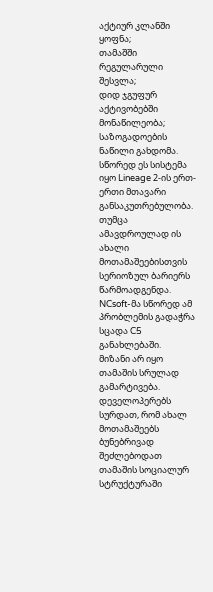აქტიურ კლანში ყოფნა;
თამაშში რეგულარული შესვლა;
დიდ ჯგუფურ აქტივობებში მონაწილეობა;
საზოგადოების ნაწილი გახდომა.
სწორედ ეს სისტემა იყო Lineage 2-ის ერთ-ერთი მთავარი განსაკუთრებულობა.
თუმცა ამავდროულად ის ახალი მოთამაშეებისთვის სერიოზულ ბარიერს წარმოადგენდა.
NCsoft-მა სწორედ ამ პრობლემის გადაჭრა სცადა C5 განახლებაში.
მიზანი არ იყო თამაშის სრულად გამარტივება. დეველოპერებს სურდათ, რომ ახალ მოთამაშეებს ბუნებრივად შეძლებოდათ თამაშის სოციალურ სტრუქტურაში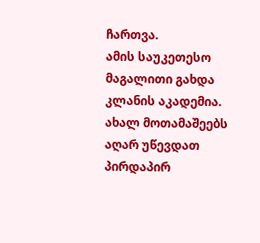ჩართვა.
ამის საუკეთესო მაგალითი გახდა კლანის აკადემია.
ახალ მოთამაშეებს აღარ უწევდათ პირდაპირ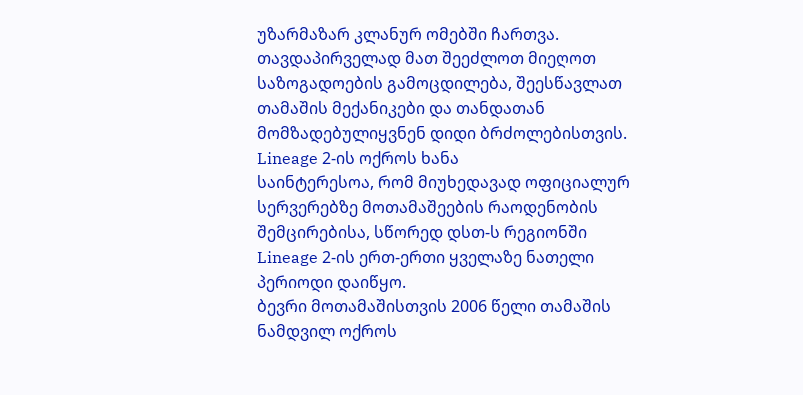უზარმაზარ კლანურ ომებში ჩართვა. თავდაპირველად მათ შეეძლოთ მიეღოთ საზოგადოების გამოცდილება, შეესწავლათ თამაშის მექანიკები და თანდათან მომზადებულიყვნენ დიდი ბრძოლებისთვის.
Lineage 2-ის ოქროს ხანა
საინტერესოა, რომ მიუხედავად ოფიციალურ სერვერებზე მოთამაშეების რაოდენობის შემცირებისა, სწორედ დსთ-ს რეგიონში Lineage 2-ის ერთ-ერთი ყველაზე ნათელი პერიოდი დაიწყო.
ბევრი მოთამაშისთვის 2006 წელი თამაშის ნამდვილ ოქროს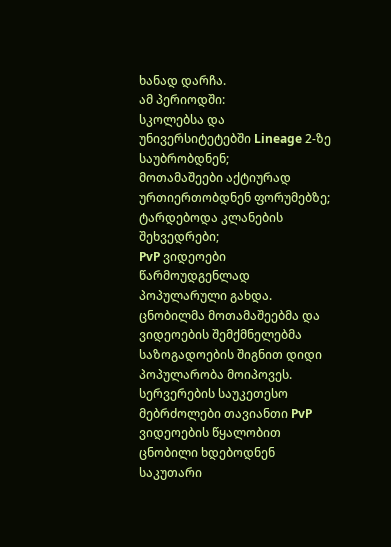ხანად დარჩა.
ამ პერიოდში:
სკოლებსა და უნივერსიტეტებში Lineage 2-ზე საუბრობდნენ;
მოთამაშეები აქტიურად ურთიერთობდნენ ფორუმებზე;
ტარდებოდა კლანების შეხვედრები;
PvP ვიდეოები წარმოუდგენლად პოპულარული გახდა.
ცნობილმა მოთამაშეებმა და ვიდეოების შემქმნელებმა საზოგადოების შიგნით დიდი პოპულარობა მოიპოვეს.
სერვერების საუკეთესო მებრძოლები თავიანთი PvP ვიდეოების წყალობით ცნობილი ხდებოდნენ საკუთარი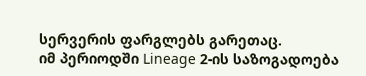სერვერის ფარგლებს გარეთაც.
იმ პერიოდში Lineage 2-ის საზოგადოება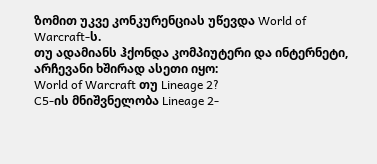ზომით უკვე კონკურენციას უწევდა World of Warcraft-ს.
თუ ადამიანს ჰქონდა კომპიუტერი და ინტერნეტი, არჩევანი ხშირად ასეთი იყო:
World of Warcraft თუ Lineage 2?
C5-ის მნიშვნელობა Lineage 2-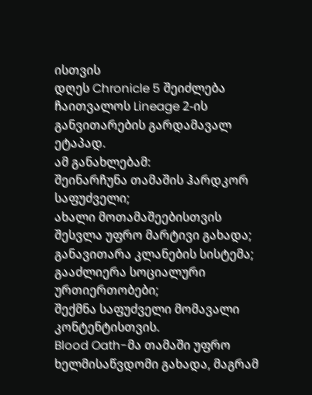ისთვის
დღეს Chronicle 5 შეიძლება ჩაითვალოს Lineage 2-ის განვითარების გარდამავალ ეტაპად.
ამ განახლებამ:
შეინარჩუნა თამაშის ჰარდკორ საფუძველი;
ახალი მოთამაშეებისთვის შესვლა უფრო მარტივი გახადა;
განავითარა კლანების სისტემა;
გააძლიერა სოციალური ურთიერთობები;
შექმნა საფუძველი მომავალი კონტენტისთვის.
Blood Oath-მა თამაში უფრო ხელმისაწვდომი გახადა, მაგრამ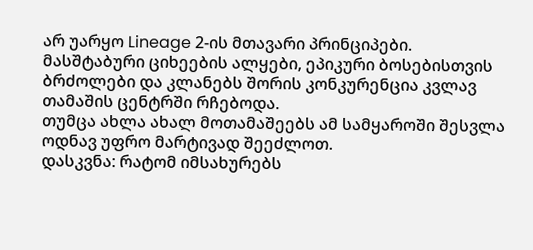არ უარყო Lineage 2-ის მთავარი პრინციპები.
მასშტაბური ციხეების ალყები, ეპიკური ბოსებისთვის ბრძოლები და კლანებს შორის კონკურენცია კვლავ თამაშის ცენტრში რჩებოდა.
თუმცა ახლა ახალ მოთამაშეებს ამ სამყაროში შესვლა ოდნავ უფრო მარტივად შეეძლოთ.
დასკვნა: რატომ იმსახურებს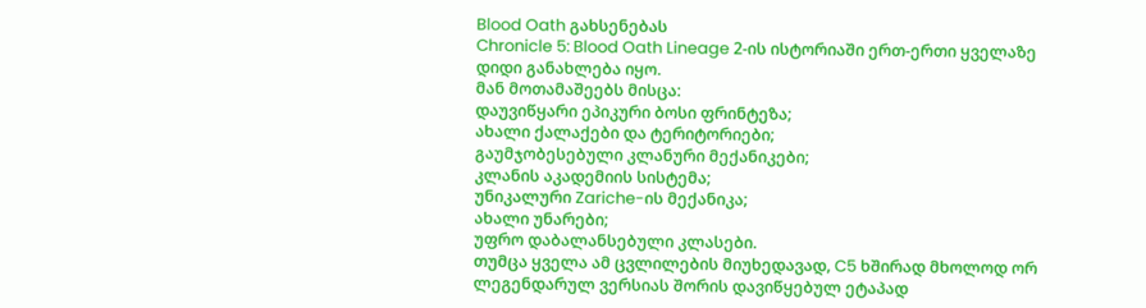Blood Oath გახსენებას
Chronicle 5: Blood Oath Lineage 2-ის ისტორიაში ერთ-ერთი ყველაზე დიდი განახლება იყო.
მან მოთამაშეებს მისცა:
დაუვიწყარი ეპიკური ბოსი ფრინტეზა;
ახალი ქალაქები და ტერიტორიები;
გაუმჯობესებული კლანური მექანიკები;
კლანის აკადემიის სისტემა;
უნიკალური Zariche-ის მექანიკა;
ახალი უნარები;
უფრო დაბალანსებული კლასები.
თუმცა ყველა ამ ცვლილების მიუხედავად, C5 ხშირად მხოლოდ ორ ლეგენდარულ ვერსიას შორის დავიწყებულ ეტაპად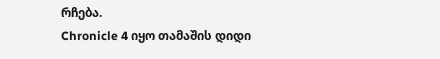რჩება.
Chronicle 4 იყო თამაშის დიდი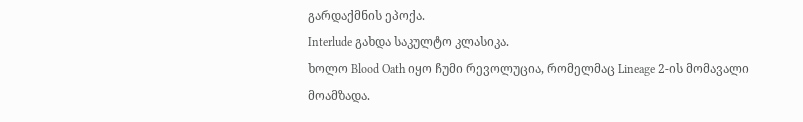გარდაქმნის ეპოქა.
Interlude გახდა საკულტო კლასიკა.
ხოლო Blood Oath იყო ჩუმი რევოლუცია, რომელმაც Lineage 2-ის მომავალი მოამზადა.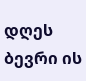დღეს ბევრი ის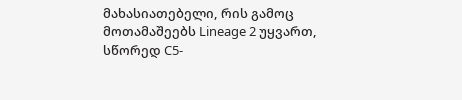მახასიათებელი, რის გამოც მოთამაშეებს Lineage 2 უყვართ, სწორედ C5-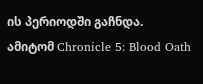ის პერიოდში გაჩნდა.
ამიტომ Chronicle 5: Blood Oath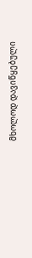მხოლოდ დავიწყებული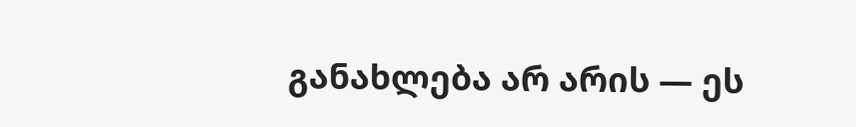განახლება არ არის — ეს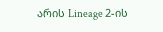არის Lineage 2-ის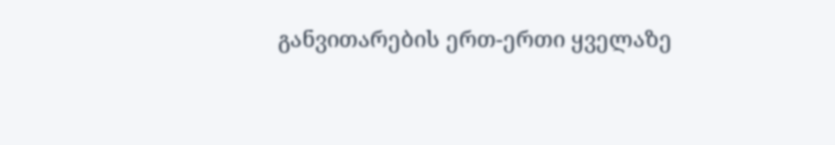განვითარების ერთ-ერთი ყველაზე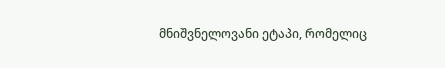მნიშვნელოვანი ეტაპი, რომელიც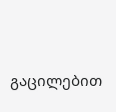გაცილებით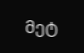მეტ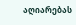აღიარებას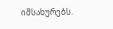იმსახურებს.